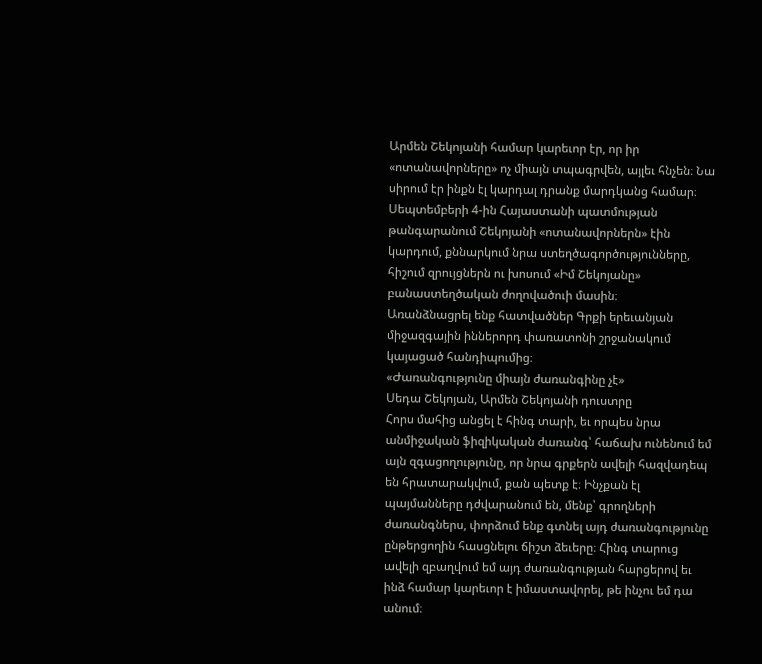Արմեն Շեկոյանի համար կարեւոր էր, որ իր «ոտանավորները» ոչ միայն տպագրվեն, այլեւ հնչեն։ Նա սիրում էր ինքն էլ կարդալ դրանք մարդկանց համար։ Սեպտեմբերի 4-ին Հայաստանի պատմության թանգարանում Շեկոյանի «ոտանավորներն» էին կարդում, քննարկում նրա ստեղծագործությունները, հիշում զրույցներն ու խոսում «Իմ Շեկոյանը» բանաստեղծական ժողովածուի մասին։
Առանձնացրել ենք հատվածներ Գրքի երեւանյան միջազգային իններորդ փառատոնի շրջանակում կայացած հանդիպումից։
«Ժառանգությունը միայն ժառանգինը չէ»
Սեդա Շեկոյան, Արմեն Շեկոյանի դուստրը
Հորս մահից անցել է հինգ տարի, եւ որպես նրա անմիջական ֆիզիկական ժառանգ՝ հաճախ ունենում եմ այն զգացողությունը, որ նրա գրքերն ավելի հազվադեպ են հրատարակվում, քան պետք է։ Ինչքան էլ պայմանները դժվարանում են, մենք՝ գրողների ժառանգներս, փորձում ենք գտնել այդ ժառանգությունը ընթերցողին հասցնելու ճիշտ ձեւերը։ Հինգ տարուց ավելի զբաղվում եմ այդ ժառանգության հարցերով եւ ինձ համար կարեւոր է իմաստավորել, թե ինչու եմ դա անում։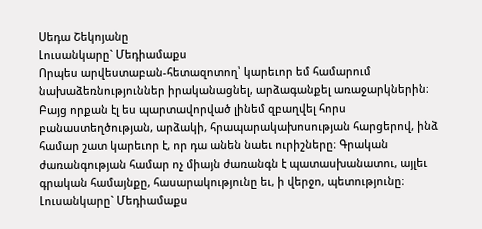Սեդա Շեկոյանը
Լուսանկարը` Մեդիամաքս
Որպես արվեստաբան-հետազոտող՝ կարեւոր եմ համարում նախաձեռնություններ իրականացնել, արձագանքել առաջարկներին։ Բայց որքան էլ ես պարտավորված լինեմ զբաղվել հորս բանաստեղծության, արձակի, հրապարակախոսության հարցերով, ինձ համար շատ կարեւոր է, որ դա անեն նաեւ ուրիշները։ Գրական ժառանգության համար ոչ միայն ժառանգն է պատասխանատու, այլեւ գրական համայնքը, հասարակությունը եւ, ի վերջո, պետությունը։
Լուսանկարը` Մեդիամաքս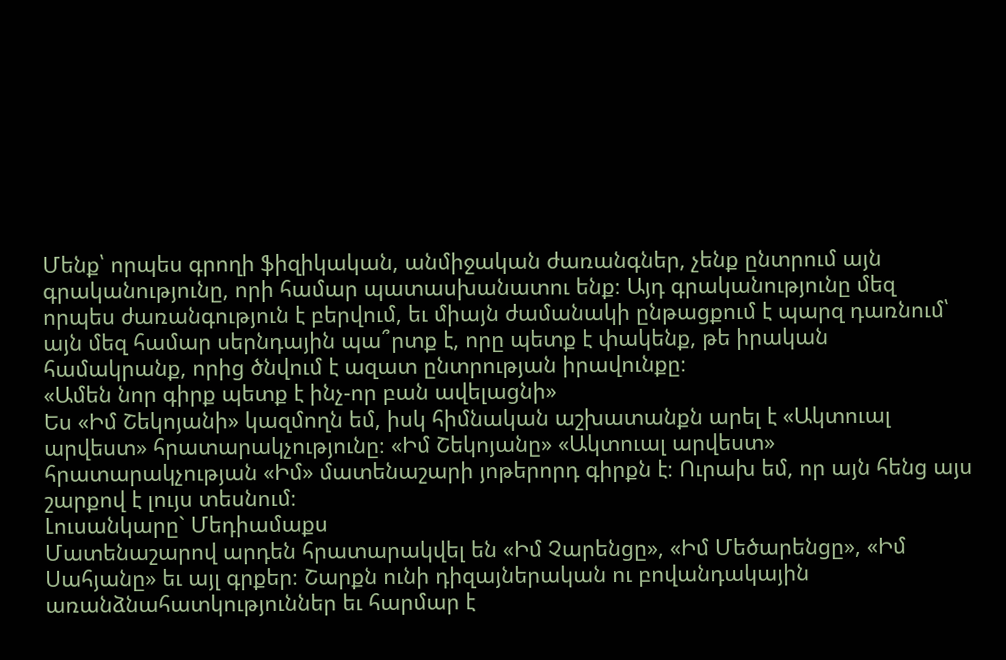Մենք՝ որպես գրողի ֆիզիկական, անմիջական ժառանգներ, չենք ընտրում այն գրականությունը, որի համար պատասխանատու ենք։ Այդ գրականությունը մեզ որպես ժառանգություն է բերվում, եւ միայն ժամանակի ընթացքում է պարզ դառնում՝ այն մեզ համար սերնդային պա՞րտք է, որը պետք է փակենք, թե իրական համակրանք, որից ծնվում է ազատ ընտրության իրավունքը։
«Ամեն նոր գիրք պետք է ինչ-որ բան ավելացնի»
Ես «Իմ Շեկոյանի» կազմողն եմ, իսկ հիմնական աշխատանքն արել է «Ակտուալ արվեստ» հրատարակչությունը։ «Իմ Շեկոյանը» «Ակտուալ արվեստ» հրատարակչության «Իմ» մատենաշարի յոթերորդ գիրքն է։ Ուրախ եմ, որ այն հենց այս շարքով է լույս տեսնում։
Լուսանկարը` Մեդիամաքս
Մատենաշարով արդեն հրատարակվել են «Իմ Չարենցը», «Իմ Մեծարենցը», «Իմ Սահյանը» եւ այլ գրքեր։ Շարքն ունի դիզայներական ու բովանդակային առանձնահատկություններ եւ հարմար է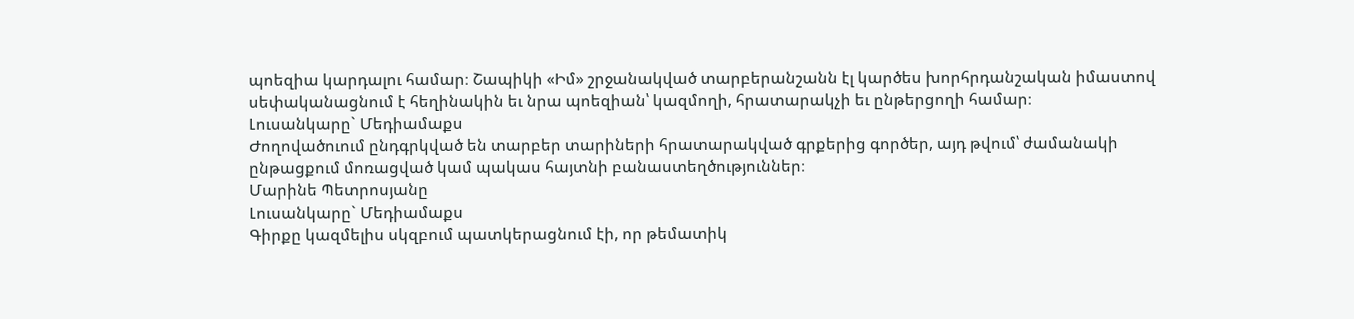պոեզիա կարդալու համար։ Շապիկի «Իմ» շրջանակված տարբերանշանն էլ կարծես խորհրդանշական իմաստով սեփականացնում է հեղինակին եւ նրա պոեզիան՝ կազմողի, հրատարակչի եւ ընթերցողի համար։
Լուսանկարը` Մեդիամաքս
Ժողովածուում ընդգրկված են տարբեր տարիների հրատարակված գրքերից գործեր, այդ թվում՝ ժամանակի ընթացքում մոռացված կամ պակաս հայտնի բանաստեղծություններ։
Մարինե Պետրոսյանը
Լուսանկարը` Մեդիամաքս
Գիրքը կազմելիս սկզբում պատկերացնում էի, որ թեմատիկ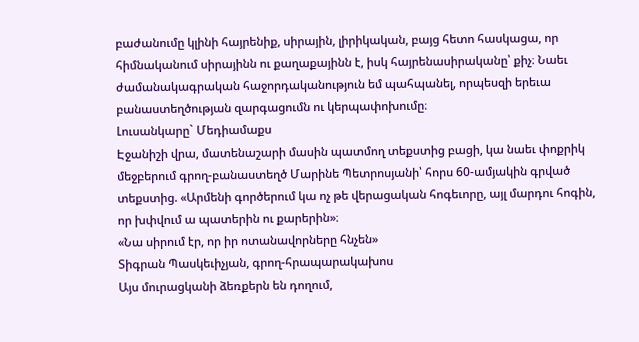բաժանումը կլինի հայրենիք, սիրային, լիրիկական, բայց հետո հասկացա, որ հիմնականում սիրայինն ու քաղաքայինն է, իսկ հայրենասիրականը՝ քիչ։ Նաեւ ժամանակագրական հաջորդականություն եմ պահպանել, որպեսզի երեւա բանաստեղծության զարգացումն ու կերպափոխումը։
Լուսանկարը` Մեդիամաքս
Էջանիշի վրա, մատենաշարի մասին պատմող տեքստից բացի, կա նաեւ փոքրիկ մեջբերում գրող-բանաստեղծ Մարինե Պետրոսյանի՝ հորս 60-ամյակին գրված տեքստից. «Արմենի գործերում կա ոչ թե վերացական հոգեւորը, այլ մարդու հոգին, որ խփվում ա պատերին ու քարերին»։
«Նա սիրում էր, որ իր ոտանավորները հնչեն»
Տիգրան Պասկեւիչյան, գրող-հրապարակախոս
Այս մուրացկանի ձեռքերն են դողում,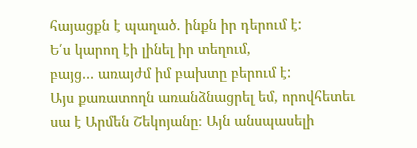հայացքն է պաղած. ինքն իր դերում է:
Ե՛ս կարող էի լինել իր տեղում,
բայց… առայժմ իմ բախտը բերում է:
Այս քառատողն առանձնացրել եմ, որովհետեւ սա է Արմեն Շեկոյանը։ Այն անսպասելի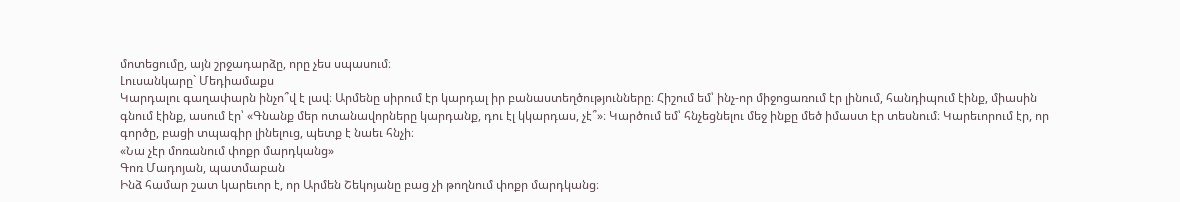մոտեցումը, այն շրջադարձը, որը չես սպասում։
Լուսանկարը` Մեդիամաքս
Կարդալու գաղափարն ինչո՞վ է լավ։ Արմենը սիրում էր կարդալ իր բանաստեղծությունները։ Հիշում եմ՝ ինչ-որ միջոցառում էր լինում, հանդիպում էինք, միասին գնում էինք, ասում էր՝ «Գնանք մեր ոտանավորները կարդանք, դու էլ կկարդաս, չէ՞»։ Կարծում եմ՝ հնչեցնելու մեջ ինքը մեծ իմաստ էր տեսնում։ Կարեւորում էր, որ գործը, բացի տպագիր լինելուց, պետք է նաեւ հնչի։
«Նա չէր մոռանում փոքր մարդկանց»
Գոռ Մադոյան, պատմաբան
Ինձ համար շատ կարեւոր է, որ Արմեն Շեկոյանը բաց չի թողնում փոքր մարդկանց։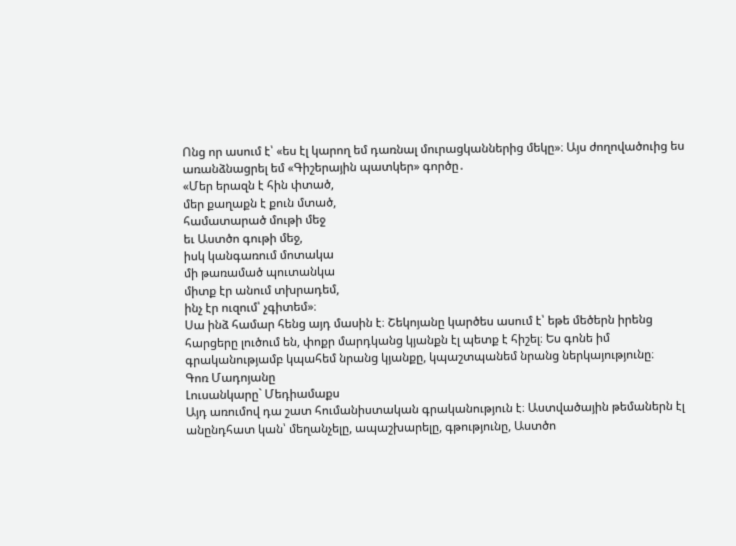Ոնց որ ասում է՝ «ես էլ կարող եմ դառնալ մուրացկաններից մեկը»։ Այս ժողովածուից ես առանձնացրել եմ «Գիշերային պատկեր» գործը․
«Մեր երազն է հին փտած,
մեր քաղաքն է քուն մտած,
համատարած մութի մեջ
եւ Աստծո գութի մեջ,
իսկ կանգառում մոտակա
մի թառամած պուտանկա
միտք էր անում տխրադեմ,
ինչ էր ուզում՝ չգիտեմ»։
Սա ինձ համար հենց այդ մասին է։ Շեկոյանը կարծես ասում է՝ եթե մեծերն իրենց հարցերը լուծում են, փոքր մարդկանց կյանքն էլ պետք է հիշել։ Ես գոնե իմ գրականությամբ կպահեմ նրանց կյանքը, կպաշտպանեմ նրանց ներկայությունը։
Գոռ Մադոյանը
Լուսանկարը` Մեդիամաքս
Այդ առումով դա շատ հումանիստական գրականություն է։ Աստվածային թեմաներն էլ անընդհատ կան՝ մեղանչելը, ապաշխարելը, գթությունը, Աստծո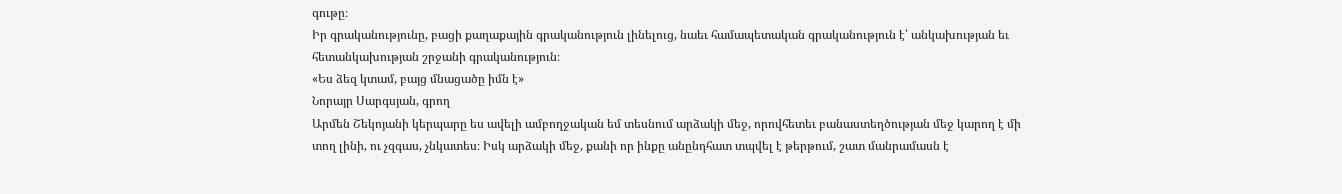գութը։
Իր գրականությունը, բացի քաղաքային գրականություն լինելուց, նաեւ համապետական գրականություն է՝ անկախության եւ հետանկախության շրջանի գրականություն։
«Ես ձեզ կտամ, բայց մնացածը իմն է»
Նորայր Սարգսյան, գրող
Արմեն Շեկոյանի կերպարը ես ավելի ամբողջական եմ տեսնում արձակի մեջ, որովհետեւ բանաստեղծության մեջ կարող է մի տող լինի, ու չզգաս, չնկատես։ Իսկ արձակի մեջ, քանի որ ինքը անընդհատ տպվել է թերթում, շատ մանրամասն է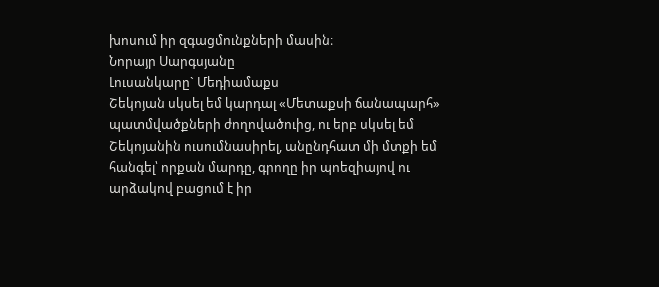խոսում իր զգացմունքների մասին։
Նորայր Սարգսյանը
Լուսանկարը` Մեդիամաքս
Շեկոյան սկսել եմ կարդալ «Մետաքսի ճանապարհ» պատմվածքների ժողովածուից, ու երբ սկսել եմ Շեկոյանին ուսումնասիրել, անընդհատ մի մտքի եմ հանգել՝ որքան մարդը, գրողը իր պոեզիայով ու արձակով բացում է իր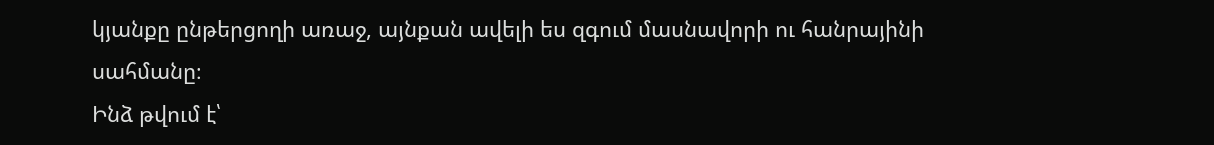կյանքը ընթերցողի առաջ, այնքան ավելի ես զգում մասնավորի ու հանրայինի սահմանը։
Ինձ թվում է՝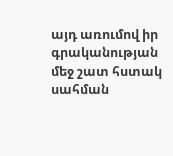այդ առումով իր գրականության մեջ շատ հստակ սահման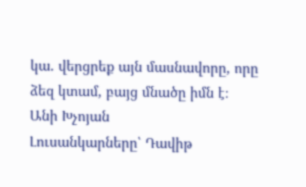կա. վերցրեք այն մասնավորը, որը ձեզ կտամ, բայց մնածը իմն է։
Անի Խչոյան
Լուսանկարները՝ Դավիթ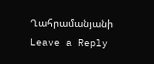Ղահրամանյանի
Leave a Reply